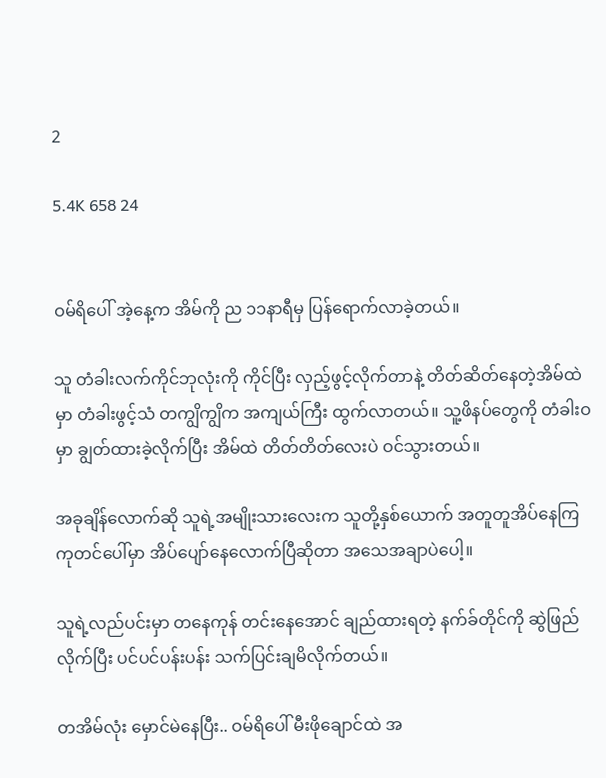2

5.4K 658 24


ဝမ်ရိပေါ် အဲ့နေ့က အိမ်ကို ည ၁၁နာရီမှ ပြန်ရောက်လာခဲ့တယ်။

သူ တံခါးလက်ကိုင်ဘုလုံးကို ကိုင်ပြီး လှည့်ဖွင့်လိုက်တာနဲ့ တိတ်ဆိတ်နေတဲ့အိမ်ထဲမှာ တံခါးဖွင့်သံ တကျွိကျွိက အကျယ်ကြီး ထွက်လာတယ်။ သူ့ဖိနပ်တွေကို တံခါးဝမှာ ချွတ်ထားခဲ့လိုက်ပြီး အိမ်ထဲ တိတ်တိတ်လေးပဲ ဝင်သွားတယ်။

အခုချိန်လောက်ဆို သူရဲ့အမျိုးသား‌လေးက သူတို့နှစ်ယောက် အတူတူအိပ်နေကြ ကုတင်ပေါ်မှာ အိပ်ပျော်နေလောက်ပြီဆိုတာ အသေအချာပဲပေါ့။

သူရဲ့လည်ပင်းမှာ တနေကုန် တင်းနေအောင် ချည်ထားရတဲ့ နက်ခ်တိုင်ကို‌ ဆွဲဖြည်လိုက်ပြီး ပင်ပင်ပန်းပန်း သက်ပြင်းချမိလိုက်တယ်။

တအိမ်လုံး မှောင်မဲနေပြီး.. ဝမ်ရိပေါ် မီးဖိုချောင်ထဲ အ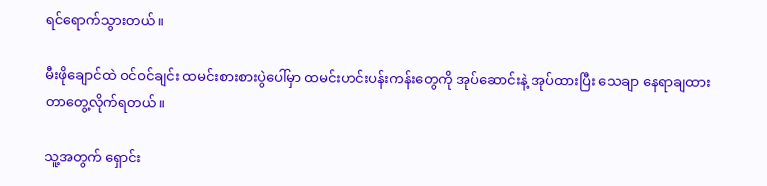ရင်ရောက်သွားတယ်။

မီးဖိုချောင်ထဲ ဝင်ဝင်ချင်း ထမင်းစားစားပွဲပေါ်မှာ ထမင်းဟင်းပန်းကန်းတွေကို အုပ်ဆောင်းနဲ့ အုပ်ထားပြီး သေချာ နေရာချထားတာတွေ့လိုက်ရတယ်။

သူ့အတွက် ရှောင်း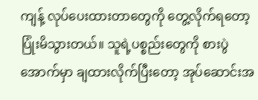ကျန့် လုပ်‌ပေးထားတာတွေကို တွေ့လိုက်ရတော့ ပြုံးမိသွားတယ်။ သူရဲ့ပစ္စည်းတွေကို စားပွဲအောက်မှာ ချထားလိုက်ပြီးတော့ အုပ်ဆောင်းအ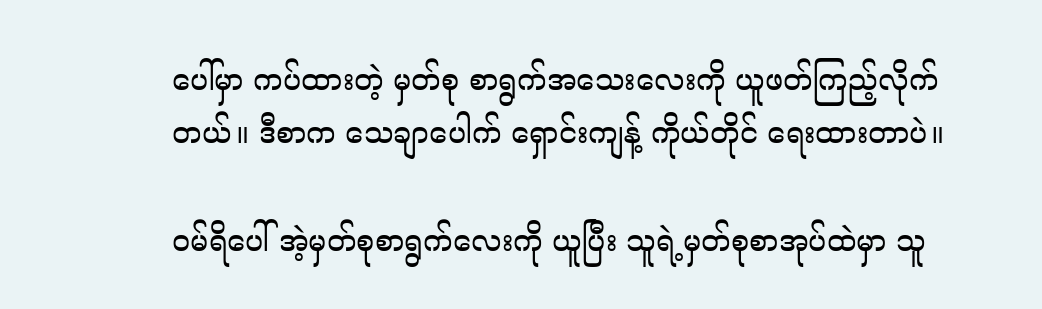ပေါ်မှာ ကပ်ထားတဲ့ မှတ်စု စာရွက်အသေးလေးကို ယူဖတ်ကြည့်လိုက်တယ်။ ဒီစာက သေချာပေါက် ရှောင်းကျန့် ကိုယ်တိုင် ရေးထားတာပဲ။

ဝမ်ရိပေါ် အဲ့မှတ်စုစာရွက်လေးကို ယူပြီး သူရဲ့မှတ်စုစာအုပ်ထဲမှာ သူ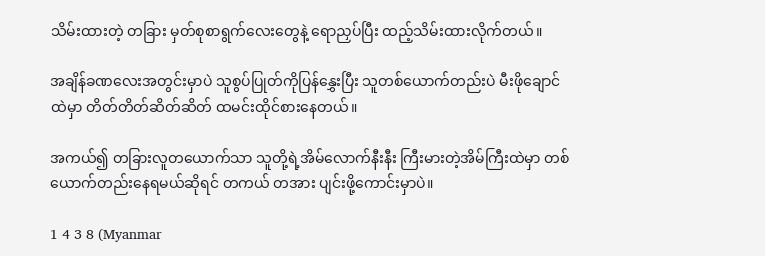သိမ်းထားတဲ့ တခြား မှတ်စုစာရွက်လေးတွေနဲ့ ရောညှပ်ပြီး ထည့်သိမ်းထားလိုက်တယ်။

အချိန်ခဏလေးအတွင်းမှာပဲ သူစွပ်ပြုတ်ကိုပြန်‌နွှေးပြီး သူတစ်ယောက်တည်းပဲ မီးဖိုချောင်ထဲမှာ တိတ်တိတ်ဆိတ်ဆိတ် ထမင်းထိုင်စားနေတယ်။

အကယ်၍ တခြားလူတယောက်သာ သူတို့ရဲ့အိမ်လောက်နီးနီး ကြီးမားတဲ့အိမ်ကြီးထဲမှာ တစ်ယောက်တည်းနေရမယ်ဆိုရင် တကယ် တအား ပျင်းဖို့ကောင်းမှာပဲ။

1 4 3 8 (Myanmar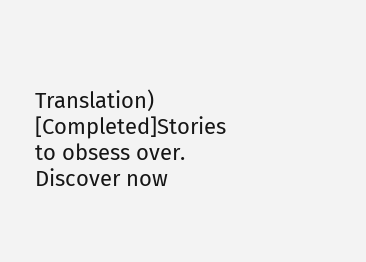Translation)  [Completed]Stories to obsess over. Discover now